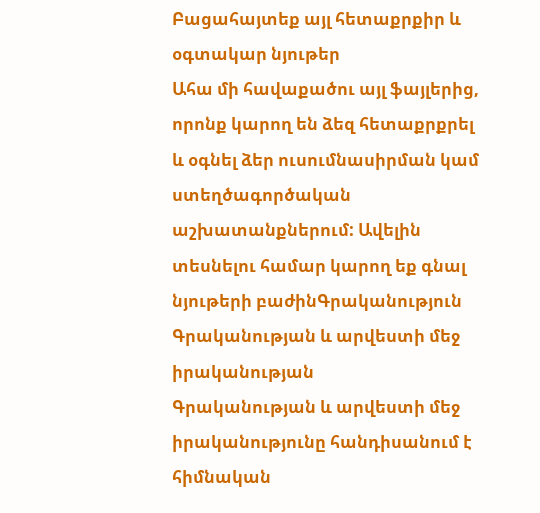Բացահայտեք այլ հետաքրքիր և օգտակար նյութեր
Ահա մի հավաքածու այլ ֆայլերից, որոնք կարող են ձեզ հետաքրքրել և օգնել ձեր ուսումնասիրման կամ ստեղծագործական աշխատանքներում: Ավելին տեսնելու համար կարող եք գնալ նյութերի բաժինԳրականություն
Գրականության և արվեստի մեջ իրականության
Գրականության և արվեստի մեջ իրականությունը հանդիսանում է հիմնական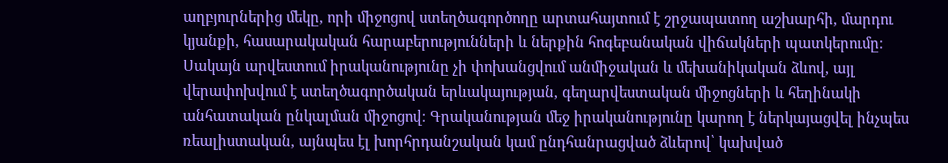աղբյուրներից մեկը, որի միջոցով ստեղծագործողը արտահայտում է շրջապատող աշխարհի, մարդու կյանքի, հասարակական հարաբերությունների և ներքին հոգեբանական վիճակների պատկերումը։ Սակայն արվեստում իրականությունը չի փոխանցվում անմիջական և մեխանիկական ձևով, այլ վերափոխվում է ստեղծագործական երևակայության, գեղարվեստական միջոցների և հեղինակի անհատական ընկալման միջոցով։ Գրականության մեջ իրականությունը կարող է ներկայացվել ինչպես ռեալիստական, այնպես էլ խորհրդանշական կամ ընդհանրացված ձևերով՝ կախված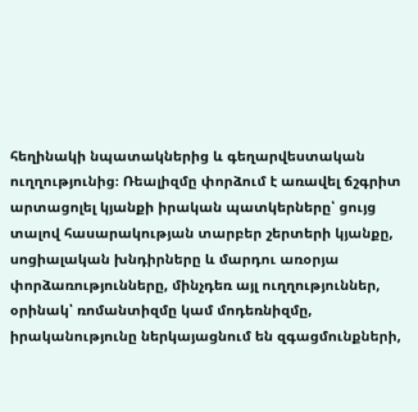հեղինակի նպատակներից և գեղարվեստական ուղղությունից։ Ռեալիզմը փորձում է առավել ճշգրիտ արտացոլել կյանքի իրական պատկերները՝ ցույց տալով հասարակության տարբեր շերտերի կյանքը, սոցիալական խնդիրները և մարդու առօրյա փորձառությունները, մինչդեռ այլ ուղղություններ, օրինակ՝ ռոմանտիզմը կամ մոդեռնիզմը, իրականությունը ներկայացնում են զգացմունքների,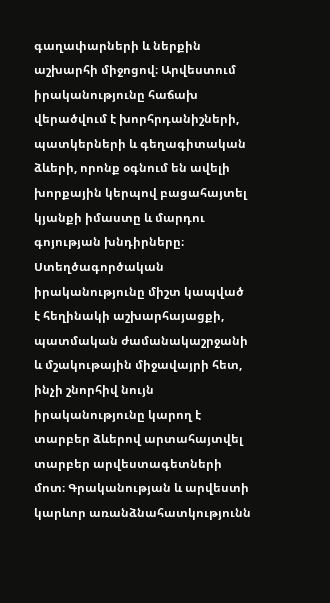գաղափարների և ներքին աշխարհի միջոցով։ Արվեստում իրականությունը հաճախ վերածվում է խորհրդանիշների, պատկերների և գեղագիտական ձևերի, որոնք օգնում են ավելի խորքային կերպով բացահայտել կյանքի իմաստը և մարդու գոյության խնդիրները։ Ստեղծագործական իրականությունը միշտ կապված է հեղինակի աշխարհայացքի, պատմական ժամանակաշրջանի և մշակութային միջավայրի հետ, ինչի շնորհիվ նույն իրականությունը կարող է տարբեր ձևերով արտահայտվել տարբեր արվեստագետների մոտ։ Գրականության և արվեստի կարևոր առանձնահատկությունն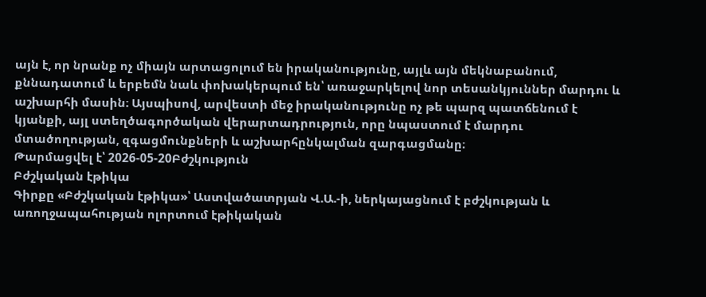այն է, որ նրանք ոչ միայն արտացոլում են իրականությունը, այլև այն մեկնաբանում, քննադատում և երբեմն նաև փոխակերպում են՝ առաջարկելով նոր տեսանկյուններ մարդու և աշխարհի մասին։ Այսպիսով, արվեստի մեջ իրականությունը ոչ թե պարզ պատճենում է կյանքի, այլ ստեղծագործական վերարտադրություն, որը նպաստում է մարդու մտածողության, զգացմունքների և աշխարհընկալման զարգացմանը։
Թարմացվել է՝ 2026-05-20Բժշկություն
Բժշկական էթիկա
Գիրքը «Բժշկական էթիկա»՝ Աստվածատրյան Վ.Ա.-ի, ներկայացնում է բժշկության և առողջապահության ոլորտում էթիկական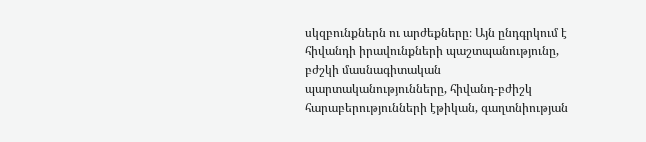սկզբունքներն ու արժեքները։ Այն ընդգրկում է հիվանդի իրավունքների պաշտպանությունը, բժշկի մասնագիտական պարտականությունները, հիվանդ-բժիշկ հարաբերությունների էթիկան, գաղտնիության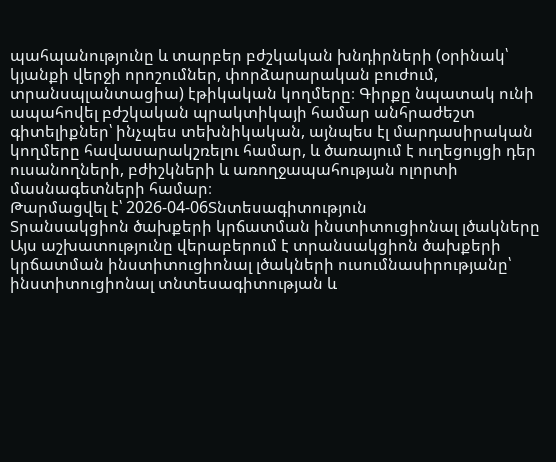պահպանությունը և տարբեր բժշկական խնդիրների (օրինակ՝ կյանքի վերջի որոշումներ, փորձարարական բուժում, տրանսպլանտացիա) էթիկական կողմերը։ Գիրքը նպատակ ունի ապահովել բժշկական պրակտիկայի համար անհրաժեշտ գիտելիքներ՝ ինչպես տեխնիկական, այնպես էլ մարդասիրական կողմերը հավասարակշռելու համար, և ծառայում է ուղեցույցի դեր ուսանողների, բժիշկների և առողջապահության ոլորտի մասնագետների համար։
Թարմացվել է՝ 2026-04-06Տնտեսագիտություն
Տրանսակցիոն ծախքերի կրճատման ինստիտուցիոնալ լծակները
Այս աշխատությունը վերաբերում է տրանսակցիոն ծախքերի կրճատման ինստիտուցիոնալ լծակների ուսումնասիրությանը՝ ինստիտուցիոնալ տնտեսագիտության և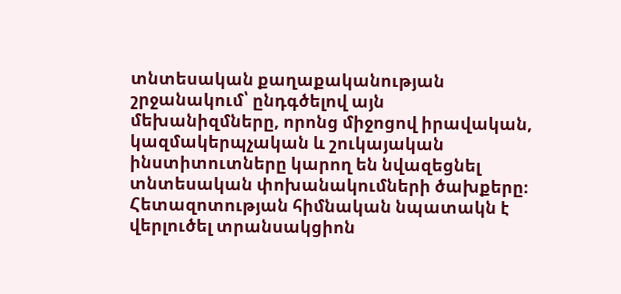տնտեսական քաղաքականության շրջանակում՝ ընդգծելով այն մեխանիզմները, որոնց միջոցով իրավական, կազմակերպչական և շուկայական ինստիտուտները կարող են նվազեցնել տնտեսական փոխանակումների ծախքերը։ Հետազոտության հիմնական նպատակն է վերլուծել տրանսակցիոն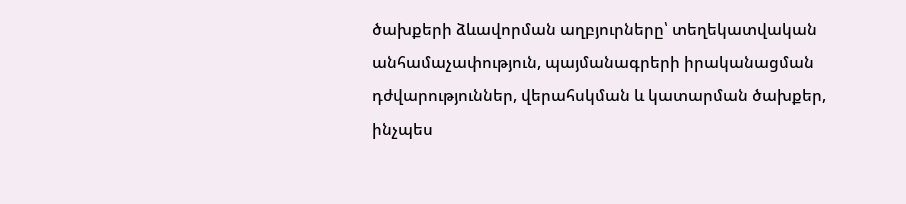ծախքերի ձևավորման աղբյուրները՝ տեղեկատվական անհամաչափություն, պայմանագրերի իրականացման դժվարություններ, վերահսկման և կատարման ծախքեր, ինչպես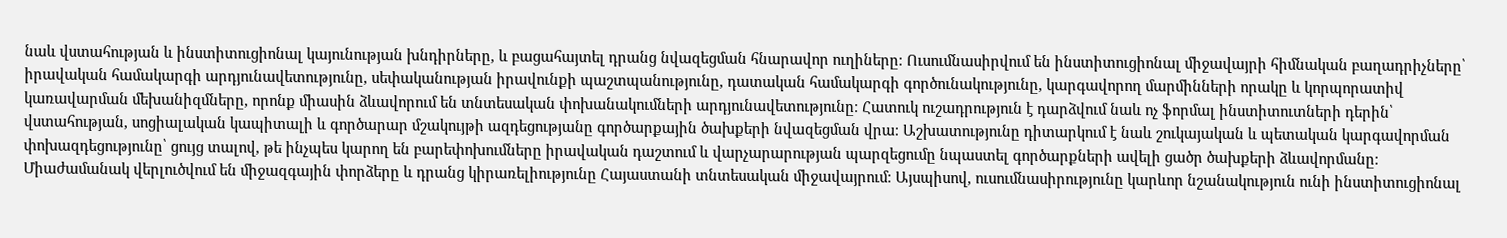նաև վստահության և ինստիտուցիոնալ կայունության խնդիրները, և բացահայտել դրանց նվազեցման հնարավոր ուղիները։ Ուսումնասիրվում են ինստիտուցիոնալ միջավայրի հիմնական բաղադրիչները՝ իրավական համակարգի արդյունավետությունը, սեփականության իրավունքի պաշտպանությունը, դատական համակարգի գործունակությունը, կարգավորող մարմինների որակը և կորպորատիվ կառավարման մեխանիզմները, որոնք միասին ձևավորում են տնտեսական փոխանակումների արդյունավետությունը։ Հատուկ ուշադրություն է դարձվում նաև ոչ ֆորմալ ինստիտուտների դերին՝ վստահության, սոցիալական կապիտալի և գործարար մշակույթի ազդեցությանը գործարքային ծախքերի նվազեցման վրա։ Աշխատությունը դիտարկում է նաև շուկայական և պետական կարգավորման փոխազդեցությունը՝ ցույց տալով, թե ինչպես կարող են բարեփոխումները իրավական դաշտում և վարչարարության պարզեցումը նպաստել գործարքների ավելի ցածր ծախքերի ձևավորմանը։ Միաժամանակ վերլուծվում են միջազգային փորձերը և դրանց կիրառելիությունը Հայաստանի տնտեսական միջավայրում։ Այսպիսով, ուսումնասիրությունը կարևոր նշանակություն ունի ինստիտուցիոնալ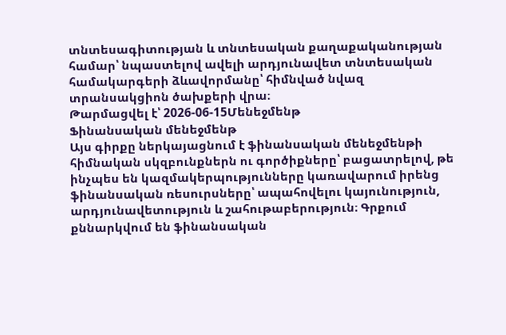տնտեսագիտության և տնտեսական քաղաքականության համար՝ նպաստելով ավելի արդյունավետ տնտեսական համակարգերի ձևավորմանը՝ հիմնված նվազ տրանսակցիոն ծախքերի վրա։
Թարմացվել է՝ 2026-06-15Մենեջմենթ
Ֆինանսական մենեջմենթ
Այս գիրքը ներկայացնում է ֆինանսական մենեջմենթի հիմնական սկզբունքներն ու գործիքները՝ բացատրելով, թե ինչպես են կազմակերպությունները կառավարում իրենց ֆինանսական ռեսուրսները՝ ապահովելու կայունություն, արդյունավետություն և շահութաբերություն։ Գրքում քննարկվում են ֆինանսական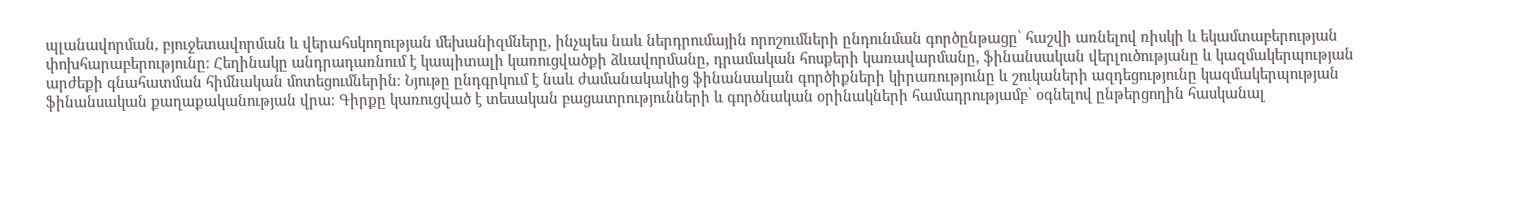պլանավորման, բյուջետավորման և վերահսկողության մեխանիզմները, ինչպես նաև ներդրումային որոշումների ընդունման գործընթացը՝ հաշվի առնելով ռիսկի և եկամտաբերության փոխհարաբերությունը։ Հեղինակը անդրադառնում է կապիտալի կառուցվածքի ձևավորմանը, դրամական հոսքերի կառավարմանը, ֆինանսական վերլուծությանը և կազմակերպության արժեքի գնահատման հիմնական մոտեցումներին։ Նյութը ընդգրկում է նաև ժամանակակից ֆինանսական գործիքների կիրառությունը և շուկաների ազդեցությունը կազմակերպության ֆինանսական քաղաքականության վրա։ Գիրքը կառուցված է տեսական բացատրությունների և գործնական օրինակների համադրությամբ՝ օգնելով ընթերցողին հասկանալ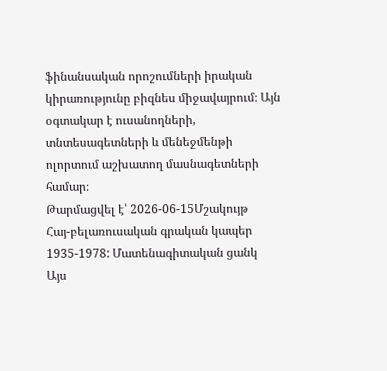ֆինանսական որոշումների իրական կիրառությունը բիզնես միջավայրում։ Այն օգտակար է ուսանողների, տնտեսագետների և մենեջմենթի ոլորտում աշխատող մասնագետների համար։
Թարմացվել է՝ 2026-06-15Մշակույթ
Հայ-բելառուսական գրական կապեր 1935-1978: Մատենագիտական ցանկ
Այս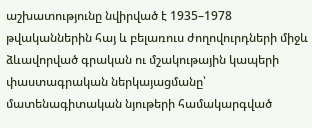աշխատությունը նվիրված է 1935–1978 թվականներին հայ և բելառուս ժողովուրդների միջև ձևավորված գրական ու մշակութային կապերի փաստագրական ներկայացմանը՝ մատենագիտական նյութերի համակարգված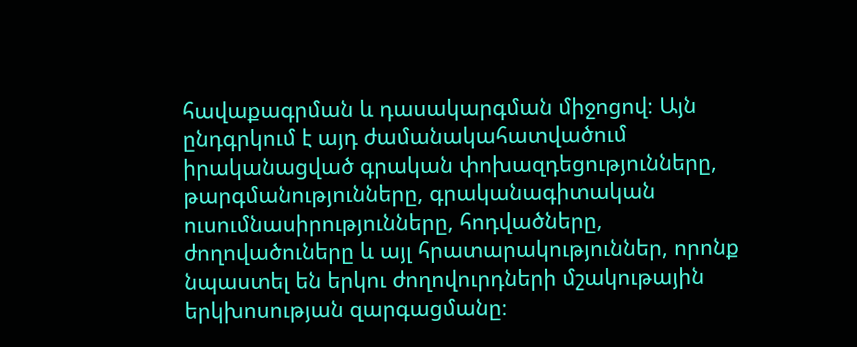հավաքագրման և դասակարգման միջոցով։ Այն ընդգրկում է այդ ժամանակահատվածում իրականացված գրական փոխազդեցությունները, թարգմանությունները, գրականագիտական ուսումնասիրությունները, հոդվածները, ժողովածուները և այլ հրատարակություններ, որոնք նպաստել են երկու ժողովուրդների մշակութային երկխոսության զարգացմանը։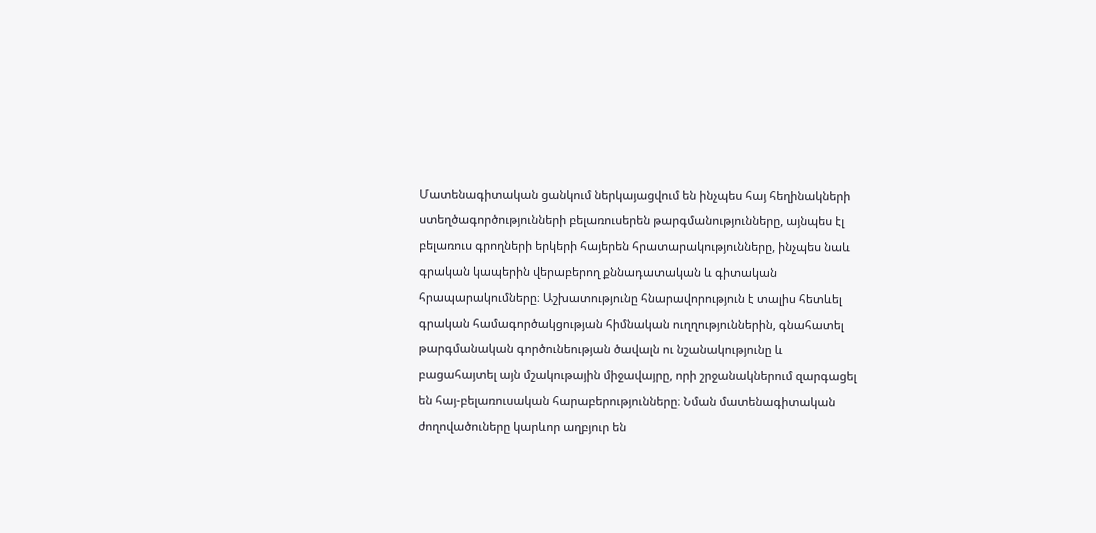Մատենագիտական ցանկում ներկայացվում են ինչպես հայ հեղինակների ստեղծագործությունների բելառուսերեն թարգմանությունները, այնպես էլ բելառուս գրողների երկերի հայերեն հրատարակությունները, ինչպես նաև գրական կապերին վերաբերող քննադատական և գիտական հրապարակումները։ Աշխատությունը հնարավորություն է տալիս հետևել գրական համագործակցության հիմնական ուղղություններին, գնահատել թարգմանական գործունեության ծավալն ու նշանակությունը և բացահայտել այն մշակութային միջավայրը, որի շրջանակներում զարգացել են հայ-բելառուսական հարաբերությունները։ Նման մատենագիտական ժողովածուները կարևոր աղբյուր են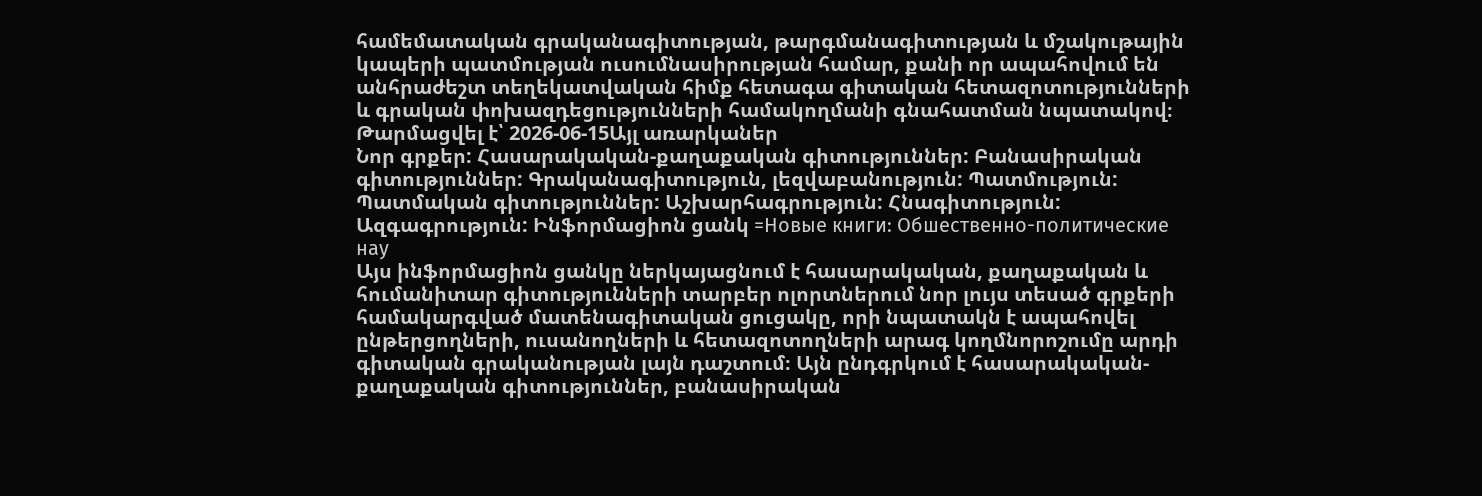համեմատական գրականագիտության, թարգմանագիտության և մշակութային կապերի պատմության ուսումնասիրության համար, քանի որ ապահովում են անհրաժեշտ տեղեկատվական հիմք հետագա գիտական հետազոտությունների և գրական փոխազդեցությունների համակողմանի գնահատման նպատակով։
Թարմացվել է՝ 2026-06-15Այլ առարկաներ
Նոր գրքեր: Հասարակական-քաղաքական գիտություններ: Բանասիրական գիտություններ: Գրականագիտություն, լեզվաբանություն: Պատմություն: Պատմական գիտություններ: Աշխարհագրություն: Հնագիտություն: Ազգագրություն: Ինֆորմացիոն ցանկ =Новые книги: Обшественно-политические нау
Այս ինֆորմացիոն ցանկը ներկայացնում է հասարակական, քաղաքական և հումանիտար գիտությունների տարբեր ոլորտներում նոր լույս տեսած գրքերի համակարգված մատենագիտական ցուցակը, որի նպատակն է ապահովել ընթերցողների, ուսանողների և հետազոտողների արագ կողմնորոշումը արդի գիտական գրականության լայն դաշտում։ Այն ընդգրկում է հասարակական-քաղաքական գիտություններ, բանասիրական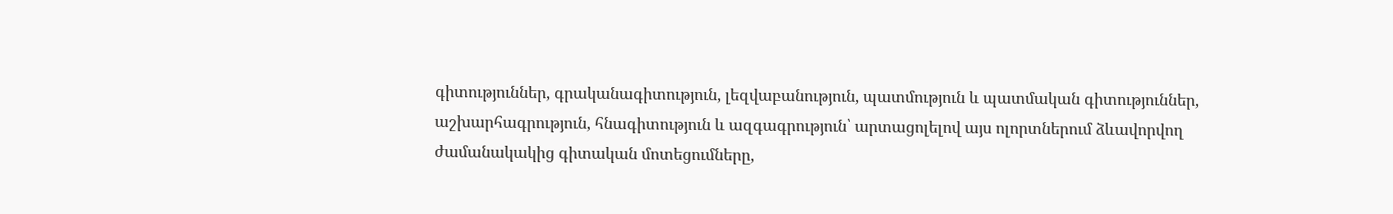գիտություններ, գրականագիտություն, լեզվաբանություն, պատմություն և պատմական գիտություններ, աշխարհագրություն, հնագիտություն և ազգագրություն՝ արտացոլելով այս ոլորտներում ձևավորվող ժամանակակից գիտական մոտեցումները,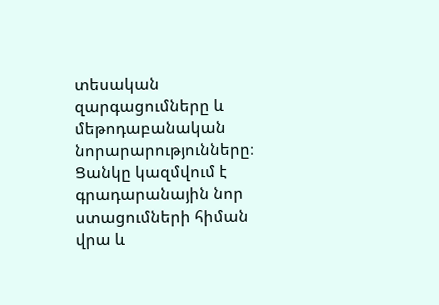տեսական զարգացումները և մեթոդաբանական նորարարությունները։ Ցանկը կազմվում է գրադարանային նոր ստացումների հիման վրա և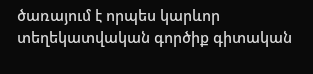ծառայում է որպես կարևոր տեղեկատվական գործիք գիտական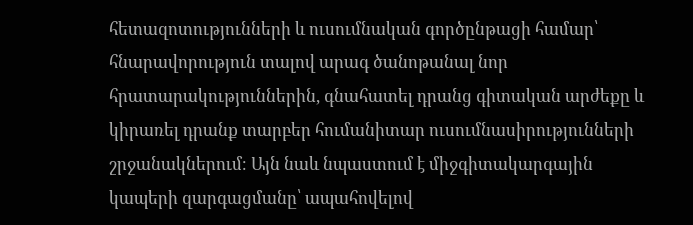հետազոտությունների և ուսումնական գործընթացի համար՝ հնարավորություն տալով արագ ծանոթանալ նոր հրատարակություններին, գնահատել դրանց գիտական արժեքը և կիրառել դրանք տարբեր հումանիտար ուսումնասիրությունների շրջանակներում։ Այն նաև նպաստում է միջգիտակարգային կապերի զարգացմանը՝ ապահովելով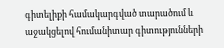գիտելիքի համակարգված տարածում և աջակցելով հումանիտար գիտությունների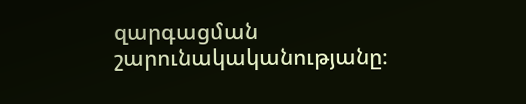զարգացման շարունակականությանը։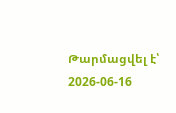Թարմացվել է՝ 2026-06-16